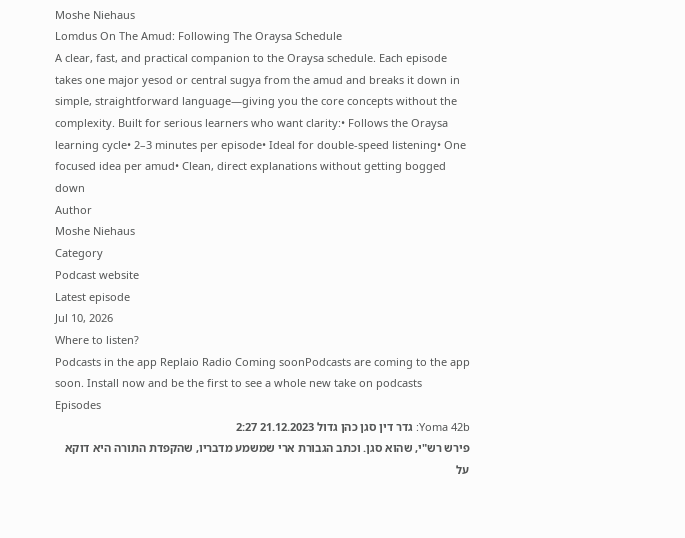Moshe Niehaus
Lomdus On The Amud: Following The Oraysa Schedule
A clear, fast, and practical companion to the Oraysa schedule. Each episode takes one major yesod or central sugya from the amud and breaks it down in simple, straightforward language—giving you the core concepts without the complexity. Built for serious learners who want clarity:• Follows the Oraysa learning cycle• 2–3 minutes per episode• Ideal for double-speed listening• One focused idea per amud• Clean, direct explanations without getting bogged down
Author
Moshe Niehaus
Category
Podcast website
Latest episode
Jul 10, 2026
Where to listen?
Podcasts in the app Replaio Radio Coming soonPodcasts are coming to the app soon. Install now and be the first to see a whole new take on podcasts
Episodes
Yoma 42b: גדר דין סגן כהן גדול 21.12.2023 2:27
פירש רש"י, שהוא סגן. וכתב הגבורת ארי שמשמע מדבריו, שהקפדת התורה היא דוקא על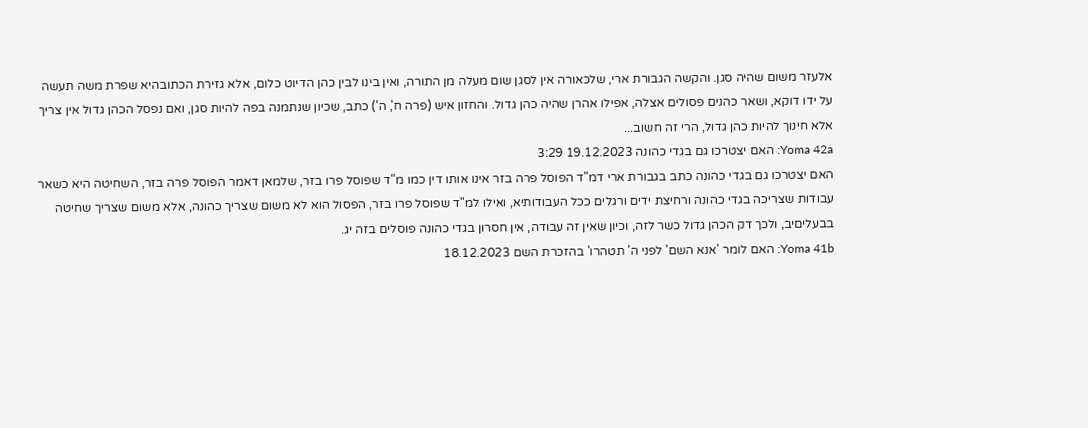אלעזר משום שהיה סגן. והקשה הגבורת ארי, שלכאורה אין לסגן שום מעלה מן התורה, ואין בינו לבין כהן הדיוט כלום, אלא גזירת הכתובהיא שפרת משה תעשה על ידו דוקא, ושאר כהנים פסולים אצלה, אפילו אהרן שהיה כהן גדול. והחזון איש (פרה ח', ה') כתב, שכיון שנתמנה בפה להיות סגן, ואם נפסל הכהן גדול אין צריך אלא חינוך להיות כהן גדול, הרי זה חשוב...
Yoma 42a: האם יצטרכו גם בגדי כהונה 19.12.2023 3:29
האם יצטרכו גם בגדי כהונה כתב בגבורת ארי דמ"ד הפוסל פרה בזר אינו אותו דין כמו מ"ד שפוסל פרו בזר, שלמאן דאמר הפוסל פרה בזר, השחיטה היא כשאר עבודות שצריכה בגדי כהונה ורחיצת ידים ורגלים ככל העבודותיא, ואילו למ"ד שפוסל פרו בזר, הפסול הוא לא משום שצריך כהונה, אלא משום שצריך שחיטה בבעליםיב, ולכך דק הכהן גדול כשר לזה, וכיון שאין זה עבודה, אין חסרון בגדי כהונה פוסלים בזה יג.
Yoma 41b: האם לומר 'אנא השם' לפני ה' תטהרו' בהזכרת השם 18.12.2023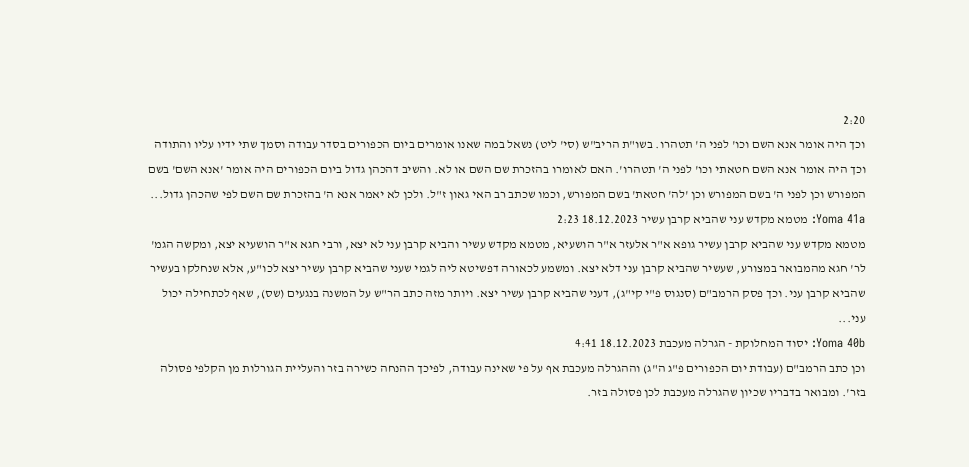2:20
וכך היה אומר אנא השם וכו' לפני ה' תטהרו. בשו"ת הריב"ש (סי' ליט) נשאל במה שאנו אומרים ביום הכפורים בסדר עבודה וסמך שתי ידיו עליו והתודה וכך היה אומר אנא השם חטאתי וכו' לפני ה' תטהרו'. האם לאומרו בהזכרת שם השם או לא. והשיב דהכהן גדול ביום הכפורים היה אומר 'אנא השם' בשם המפורש וכן לפני ה' בשם המפורש וכן 'לה' חטאת' בשם המפורש, וכמו שכתב רב האי גאון ז"ל. ולכן לא יאמר אנא ה' בהזכרת שם השם לפי שהכהן גדול...
Yoma 41a: מטמא מקדש עני שהביא קרבן עשיר 18.12.2023 2:23
מטמא מקדש עני שהביא קרבן עשיר גופא א"ר אלעזר א"ר הושעיא, מטמא מקדש עשיר והביא קרבן עני לא יצא, ורבי חגא א"ר הושעיא יצא, ומקשה הגמ' לר' חגא מהמבואר במצורע, שעשיר שהביא קרבן עני דלא יצא. ומשמע לכאורה דפשיטא ליה לגמי שעני שהביא קרבן עשיר יצא לכו"ע, אלא שנחלקו בעשיר שהביא קרבן עני. וכך פסק הרמב"ם (סנגוס פ"י קי"ג), דעני שהביא קרבן עשיר יצא. ויותר מזה כתב הר"ש על המשנה בנגעים (שס), שאף לכתחילה יכול עני...
Yoma 40b: יסוד המחלוקת - הגרלה מעכבת 18.12.2023 4:41
וכן כתב הרמב"ם (עבודת יום הכפורים פ"ג ה"ג) וההגרלה מעכבת אף על פי שאינה עבודה, לפיכך ההנחה כשירה בזר והעליית הגורלות מן הקלפי פסולה בזר'. ומבואר בדבריו שכיון שהגרלה מעכבת לכן פסולה בזר.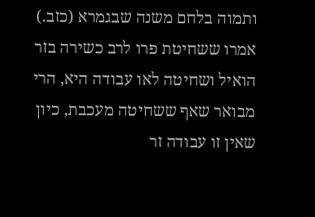ותמוה בלחם משנה שבגמרא (כזב.) אמרו ששחיטת פרו לרב כשירה בזר הואיל ושחיטה לאו עבודה היא, הרי מבואר שאף ששחיטה מעכבת, כיון שאין זו עבודה זר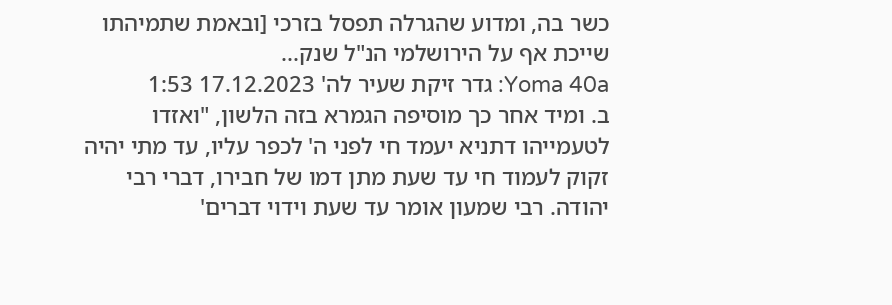כשר בה, ומדוע שהגרלה תפסל בזרכי [ובאמת שתמיהתו שייכת אף על הירושלמי הנ"ל שנק...
Yoma 40a: גדר זיקת שעיר לה' 17.12.2023 1:53
ב. ומיד אחר כך מוסיפה הגמרא בזה הלשון, "ואזדו לטעמייהו דתניא יעמד חי לפני ה' לכפר עליו, עד מתי יהיה זקוק לעמוד חי עד שעת מתן דמו של חבירו, דברי רבי יהודה. רבי שמעון אומר עד שעת וידוי דברים'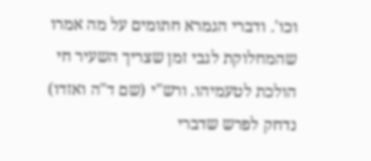וכו'. ודברי הגמרא חתומים על מה אמרו שהמחלוקת לגבי זמן שצריך השעיר חי הולכת לטעמיהו. ורש"י (שם ד"ה ואזדו) נדחק לפרש שדברי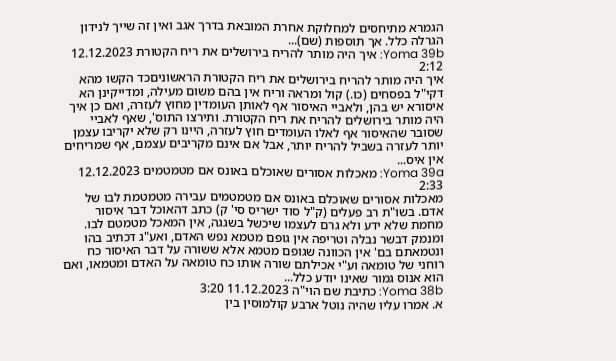הגמרא מתיחסים למחלוקת אחרת המובאת בדרך אגב ואין זה שייך לנידון הגרלה כלל. אך תוספות (שם)...
Yoma 39b: איך היה מותר להריח בירושלים את ריח הקטורת 12.12.2023 2:12
איך היה מותר להריח בירושלים את ריח הקטורת הראשוניםכד הקשו מהא דקי"ל בפסחים (כו.) קול ומראה וריח אין בהם משום מעילה, ומדייקינן הא איסורא יש בהן, ולאביי האיסור אף לאותן העומדין מחוץ לעזרה, ואם כן איך היה מותר בירושלים להריח את ריח הקטורת. ותירצו התוס', שאף לאביי שסובר שהאיסור אף לאלו העומדים חוץ לעזרה, היינו רק שלא יקריבו עצמן יותר לעזרה בשביל להריח יותר, אבל אם אינם מקריבים עצמם, אף שמריחים אין איס...
Yoma 39a: מאכלות אסורים שאוכלם באונס אם מטמטמים 12.12.2023 2:33
מאכלות אסורים שאוכלם באונס אם מטמטמים עבירה מטמטמת לבו של אדם. בשו"ת רב פעלים (ק"ל סוד ישריס סי' ק) כתב דהאוכל דבר איסור מחמת שלא ידע ולא גרם לעצמו שיכשל בשגגה, אין המאכל מטמטם לבו. ומנמק דבשר נבלה וטריפה אין גופם מטמא נפש האדם, ואע"ג דכתיב בהו ונטמאתם בם' אין הכוונה שגופם מטמא אלא ששורה על דבר האיסור כח רוחני של טומאה וע"י אכילתם שורה אותו כח טומאה על האדם ומטמאו, ואם הוא אנוס גמור שאינו יודע כלל...
Yoma 38b: כתיבת שם הוי"ה 11.12.2023 3:20
א. אמרו עליו שהיה נוטל ארבע קולמוסין בין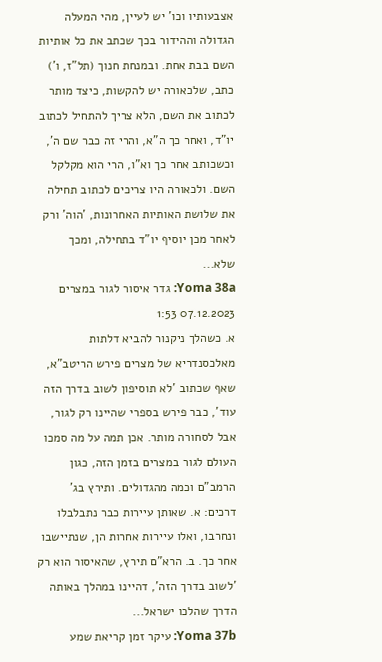אצבעותיו וכו' יש לעיין, מהי המעלה הגדולה וההידור בכך שכתב את כל אותיות השם בבת אחת. ובמנחת חנוך (תל"ז, ו') כתב, שלכאורה יש להקשות, כיצד מותר לכתוב את השם, הלא צריך להתחיל לכתוב יו"ד, ואחר כך ה"א, והרי זה כבר שם ה', וכשכותב אחר כך וא"ו, הרי הוא מקלקל השם. ולכאורה היו צריכים לכתוב תחילה את שלושת האותיות האחרונות, 'הוה' ורק לאחר מכן יוסיף יו"ד בתחילה, ומכך שלא...
Yoma 38a: גדר איסור לגור במצרים 07.12.2023 1:53
א. כשהלך ניקנור להביא דלתות מאלכסנדריא של מצרים פירש הריטב"א, שאף שכתוב 'לא תוסיפון לשוב בדרך הזה עוד', כבר פירש בספרי שהיינו רק לגור, אבל לסחורה מותר. אכן תמה על מה סמכו העולם לגור במצרים בזמן הזה, כגון הרמב"ם וכמה מהגדולים. ותירץ בג' דרכים: א. שאותן עיירות כבר נתבלבלו ונחרבו, ואלו עיירות אחרות הן, שנתיישבו אחר כך. ב. הרא"ם תירץ, שהאיסור הוא רק 'לשוב בדרך הזה', דהיינו במהלך באותה הדרך שהלכו ישראל...
Yoma 37b: עיקר זמן קריאת שמע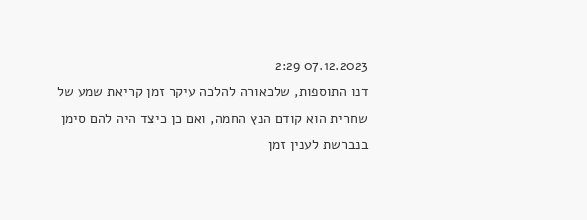07.12.2023 2:29
דנו התוספות, שלכאורה להלכה עיקר זמן קריאת שמע של שחרית הוא קודם הנץ החמה, ואם כן כיצד היה להם סימן בנברשת לענין זמן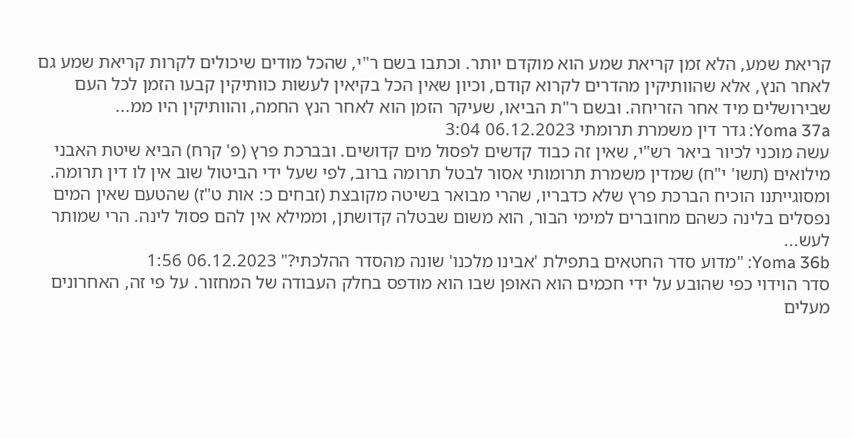קריאת שמע, הלא זמן קריאת שמע הוא מוקדם יותר. וכתבו בשם ר"י, שהכל מודים שיכולים לקרות קריאת שמע גם לאחר הנץ, אלא שהוותיקין מהדרים לקרוא קודם, וכיון שאין הכל בקיאין לעשות כוותיקין קבעו הזמן לכל העם שבירושלים מיד אחר הזריחה. ובשם ר"ת הביאו, שעיקר הזמן הוא לאחר הנץ החמה, והוותיקין היו ממ...
Yoma 37a: גדר דין משמרת תרומתי 06.12.2023 3:04
עשה מוכני לכיור ביאר רש"י, שאין זה כבוד קדשים לפסול מים קדושים. ובברכת פרץ (פ' קרח) הביא שיטת האבני מילואים (תשו' י"ח) שמדין משמרת תרומותי אסור לבטל תרומה ברוב, לפי שעל ידי הביטול שוב אין לו דין תרומה. ומסוגייתנו הוכיח הברכת פרץ שלא כדבריו, שהרי מבואר בשיטה מקובצת (זבחים כ: אות ט"ז) שהטעם שאין המים נפסלים בלינה כשהם מחוברים למימי הבור, הוא משום שבטלה קדושתן, וממילא אין להם פסול לינה. הרי שמותר לעש...
Yoma 36b: "מדוע סדר החטאים בתפילת 'אבינו מלכנו' שונה מהסדר ההלכתי?" 06.12.2023 1:56
סדר הוידוי כפי שהובע על ידי חכמים הוא האופן שבו הוא מודפס בחלק העבודה של המחזור. על פי זה, האחרונים מעלים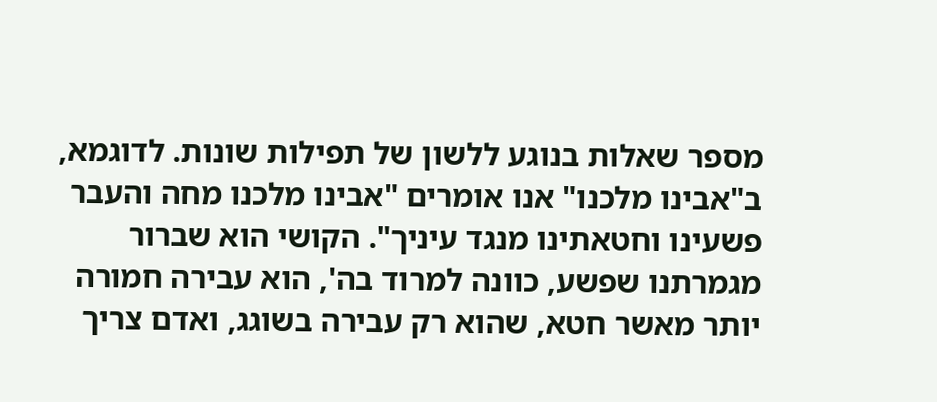מספר שאלות בנוגע ללשון של תפילות שונות. לדוגמא, ב"אבינו מלכנו" אנו אומרים "אבינו מלכנו מחה והעבר פשעינו וחטאתינו מנגד עיניך". הקושי הוא שברור מגמרתנו שפשע, כוונה למרוד בה', הוא עבירה חמורה יותר מאשר חטא, שהוא רק עבירה בשוגג, ואדם צריך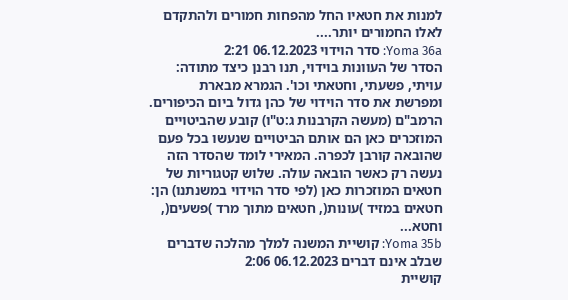למנות את חטאיו החל מהפחות חמורים ולהתקדם לאלו החמורים יותר....
Yoma 36a: סדר הוידוי 06.12.2023 2:21
הסדר של העוונות בוידוי, תנו רבנן כיצד מתודה: עויתי, פשעתי, וחטאתי וכו'. הגמרא מבארת ומפרשת את סדר הוידוי של כהן גדול ביום הכיפורים. הרמב"ם (מעשה הקרבנות ג:ט"ו) קובע שהביטויים המוזכרים כאן הם אותם הביטויים שנעשו בכל פעם שהובאה קורבן לכפרה. המאירי לומד שהסדר הזה נעשה רק כאשר הובאה עולה. שלוש קטגוריות של חטאים המוזכרות כאן (לפי סדר הוידוי במשנתנו) הן: חטאים במזיד )עונות(, חטאים מתוך מרד )פשעים(, וחטא...
Yoma 35b: קושיית המשנה למלך מהלכה שדברים שבלב אינם דברים 06.12.2023 2:06
קושיית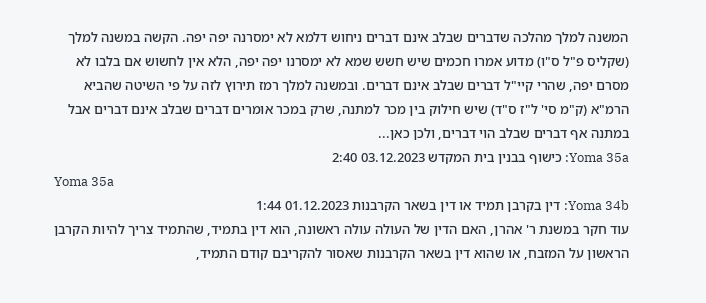המשנה למלך מהלכה שדברים שבלב אינם דברים ניחוש דלמא לא ימסרנה יפה יפה. הקשה במשנה למלך (שקליס פ"ל ס"ו) מדוע אמרו חכמים שיש חשש שמא לא ימסרנו יפה יפה, הלא אין לחשוש אם בלבו לא מסרם יפה, שהרי קיי"ל דברים שבלב אינם דברים. ובמשנה למלך רמז תירוץ לזה על פי השיטה שהביא הרמ"א (ק"מ סי' ל"ז ס"ד) שיש חילוק בין מכר למתנה, שרק במכר אומרים דברים שבלב אינם דברים אבל במתנה אף דברים שבלב הוי דברים, ולכן כאן...
Yoma 35a: כישוף בבנין בית המקדש 03.12.2023 2:40
Yoma 35a
Yoma 34b: דין בקרבן תמיד או דין בשאר הקרבנות 01.12.2023 1:44
עוד חקר במשנת ר' אהרן, האם הדין של העולה עולה ראשונה, הוא דין בתמיד, שהתמיד צריך להיות הקרבן הראשון על המזבח, או שהוא דין בשאר הקרבנות שאסור להקריבם קודם התמיד,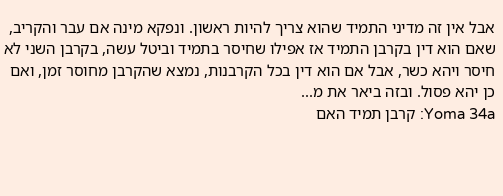אבל אין זה מדיני התמיד שהוא צריך להיות ראשון. ונפקא מינה אם עבר והקריב, שאם הוא דין בקרבן התמיד אז אפילו שחיסר בתמיד וביטל עשה, בקרבן השני לא חיסר ויהא כשר, אבל אם הוא דין בכל הקרבנות, נמצא שהקרבן מחוסר זמן, ואם כן יהא פסול. ובזה ביאר את מ...
Yoma 34a: קרבן תמיד האם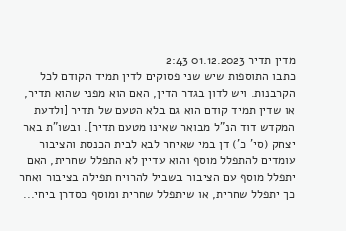מדין תדיר 01.12.2023 2:43
כתבו התוספות שיש שני פסוקים לדין תמיד הקודם לכל הקרבנות. ויש לדון בגדר הדין, האם הוא מפני שהוא תדיר, או שדין תמיד קודם הוא גם בלא הטעם של תדיר [ולדעת המקדש דוד הנ"ל מבואר שאינו מטעם תדיר]. ובשו"ת באר יצחק (סי' כ') דן במי שאיחר לבא לבית הכנסת והציבור עומדים להתפלל מוסף והוא עדיין לא התפלל שחרית, האם יתפלל מוסף עם הציבור בשביל להרויח תפילה בציבור ואחר כך יתפלל שחרית, או שיתפלל שחרית ומוסף כסדרן ביחי...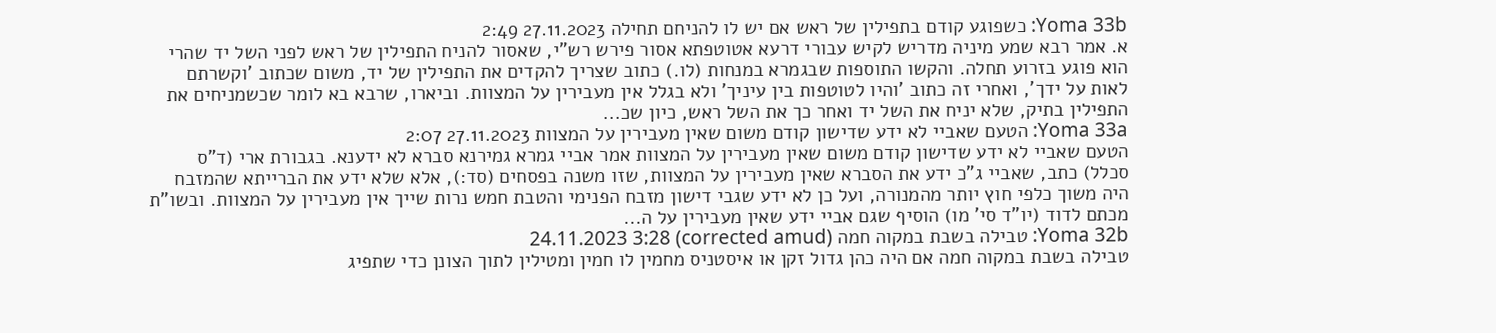Yoma 33b: כשפוגע קודם בתפילין של ראש אם יש לו להניחם תחילה 27.11.2023 2:49
א. אמר רבא שמע מיניה מדריש לקיש עבורי דרעא אטוטפתא אסור פירש רש"י, שאסור להניח התפילין של ראש לפני השל יד שהרי הוא פוגע בזרוע תחלה. והקשו התוספות שבגמרא במנחות (לו.) כתוב שצריך להקדים את התפילין של יד, משום שכתוב 'וקשרתם לאות על ידך', ואחרי זה כתוב 'והיו לטוטפות בין עיניך' ולא בגלל אין מעבירין על המצוות. וביארו, שרבא בא לומר שכשמניחים את התפילין בתיק, שלא יניח את השל יד ואחר כך את השל ראש, כיון שכ...
Yoma 33a: הטעם שאביי לא ידע שדישון קודם משום שאין מעבירין על המצוות 27.11.2023 2:07
הטעם שאביי לא ידע שדישון קודם משום שאין מעבירין על המצוות אמר אביי גמרא גמירנא סברא לא ידענא. בגבורת ארי (ד"ס סכלל) כתב, שאביי ג"כ ידע את הסברא שאין מעבירין על המצוות, שזו משנה בפסחים (סד:), אלא שלא ידע את הברייתא שהמזבח היה משוך כלפי חוץ יותר מהמנורה, ועל כן לא ידע שגבי דישון מזבח הפנימי והטבת חמש נרות שייך אין מעבירין על המצוות. ובשו"ת מכתם לדוד (יו"ד סי' מו) הוסיף שגם אביי ידע שאין מעבירין על ה...
Yoma 32b: טבילה בשבת במקוה חמה (corrected amud) 24.11.2023 3:28
טבילה בשבת במקוה חמה אם היה כהן גדול זקן או איסטניס מחמין לו חמין ומטילין לתוך הצונן כדי שתפיג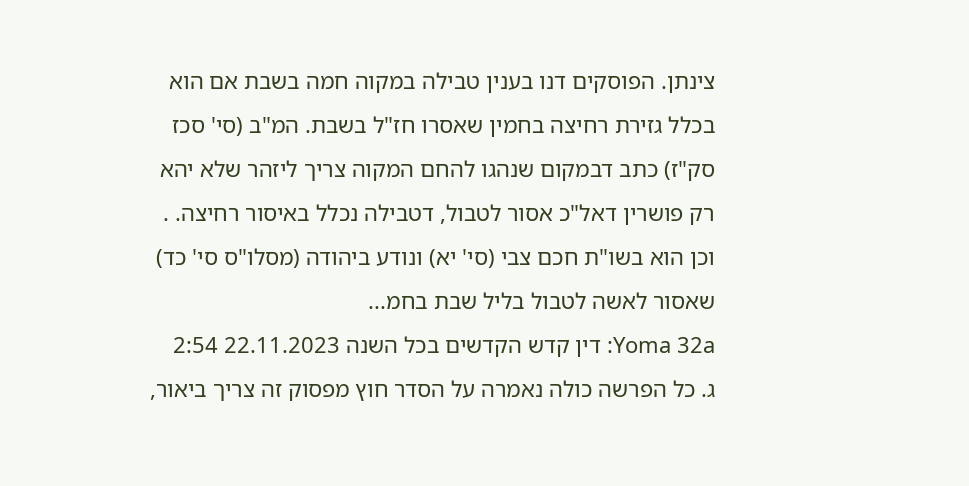צינתן. הפוסקים דנו בענין טבילה במקוה חמה בשבת אם הוא בכלל גזירת רחיצה בחמין שאסרו חז"ל בשבת. המ"ב (סי' סכז סק"ז) כתב דבמקום שנהגו להחם המקוה צריך ליזהר שלא יהא רק פושרין דאל"כ אסור לטבול, דטבילה נכלל באיסור רחיצה. . וכן הוא בשו"ת חכם צבי (סי' יא) ונודע ביהודה (מסלו"ס סי' כד) שאסור לאשה לטבול בליל שבת בחמ...
Yoma 32a: דין קדש הקדשים בכל השנה 22.11.2023 2:54
ג. כל הפרשה כולה נאמרה על הסדר חוץ מפסוק זה צריך ביאור,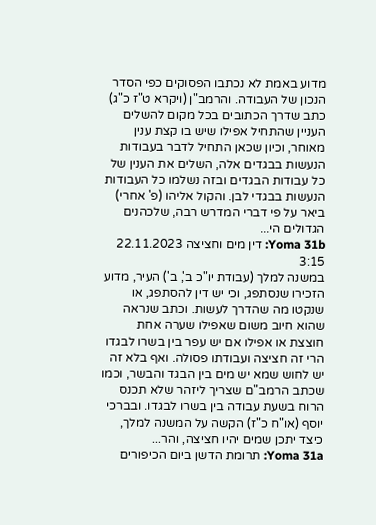מדוע באמת לא נכתבו הפסוקים כפי הסדר הנכון של העבודה. והרמב"ן (ויקרא ט"ז כ"ג) כתב שדרך הכתובים בכל מקום להשלים העניין שהתחיל אפילו שיש בו קצת ענין מאוחר, וכיון שכאן התחיל לדבר בעבודות הנעשות בבגדים אלה, השלים את הענין של כל עבודות הבגדים ובזה נשלמו כל העבודות הנעשות בבגדי לבן. והקול אליהו (פ' אחרי) ביאר על פי דברי המדרש רבה, שלכהנים הגדולים הי...
Yoma 31b: דין מים וחציצה 22.11.2023 3:15
במשנה למלך (עבודת יו"כ ב', ב') העיר, מדוע הזכירו שנסתפג, וכי יש דין להסתפג, או שנקטו מה שהדרך לעשות. וכתב שנראה שהוא חיוב משום שאפילו שערה אחת חוצצת או אפילו אם יש עפר בין בשרו לבגדו הרי זה חציצה ועבודתו פסולה. ואף בלא זה יש לחוש שמא יש מים בין הבגד והבשר, וכמו שכתב הרמב"ם שצריך ליזהר שלא תכנס הרוח בשעת עבודה בין בשרו לבגדו. ובברכי יוסף (או"ח כ"ז) הקשה על המשנה למלך, כיצד יתכן שמים יהיו חציצה, והר...
Yoma 31a: תרומת הדשן ביום הכיפורים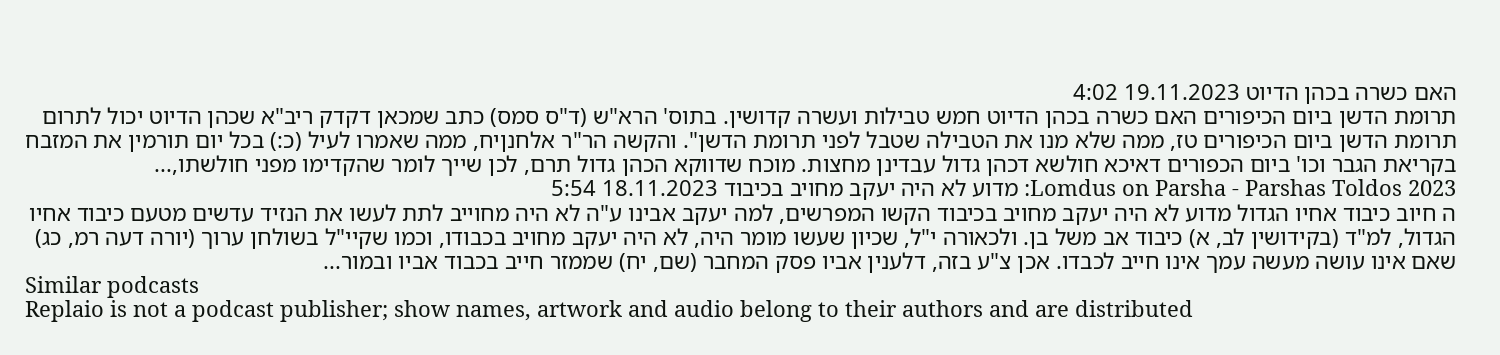האם כשרה בכהן הדיוט 19.11.2023 4:02
תרומת הדשן ביום הכיפורים האם כשרה בכהן הדיוט חמש טבילות ועשרה קדושין. בתוס' הרא"ש (ד"ס סמס) כתב שמכאן דקדק ריב"א שכהן הדיוט יכול לתרום תרומת הדשן ביום הכיפורים טז, ממה שלא מנו את הטבילה שטבל לפני תרומת הדשן". והקשה הר"ר אלחנןיח, ממה שאמרו לעיל (כ:) בכל יום תורמין את המזבח בקריאת הגבר וכו' ביום הכפורים דאיכא חולשא דכהן גדול עבדינן מחצות. מוכח שדווקא הכהן גדול תרם, לכן שייך לומר שהקדימו מפני חולשתו,...
Lomdus on Parsha - Parshas Toldos 2023: מדוע לא היה יעקב מחויב בכיבוד 18.11.2023 5:54
ה חיוב כיבוד אחיו הגדול מדוע לא היה יעקב מחויב בכיבוד הקשו המפרשים, למה יעקב אבינו ע"ה לא היה מחוייב לתת לעשו את הנזיד עדשים מטעם כיבוד אחיו הגדול, למ"ד (בקידושין לב, א) כיבוד אב משל בן. ולכאורה י"ל, שכיון שעשו מומר היה, לא היה יעקב מחויב בכבודו, וכמו שקיי"ל בשולחן ערוך (יורה דעה רמ, כג) שאם אינו עושה מעשה עמך אינו חייב לכבדו. אכן צ"ע בזה, דלענין אביו פסק המחבר (שם, יח) שממזר חייב בכבוד אביו ובמור...
Similar podcasts
Replaio is not a podcast publisher; show names, artwork and audio belong to their authors and are distributed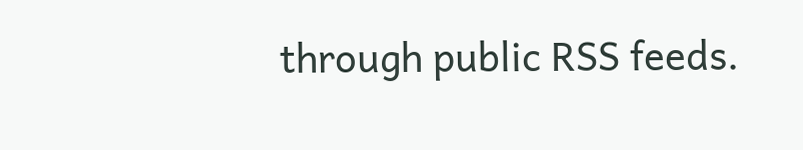through public RSS feeds.